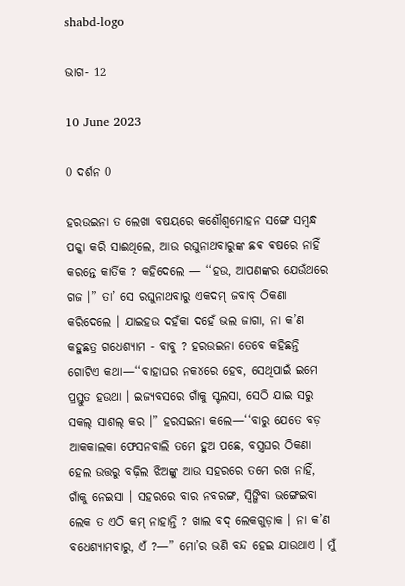shabd-logo

ଭାଗ- 12

10 June 2023

0 ଦର୍ଶନ 0

ହରଉଇନା ତ ଲେଖା ବଷୟରେ କଶୌଶ୍ୱମୋହନ ସଙ୍ଗେ ସମ୍ବନ୍ଧ ପକ୍କା କରି ସାଈଥିଲେ, ଆଉ ରଘୁନାଥବାରୁଙ୍କ ଛଵ ଵଷରେ ନାହିଁ କରନ୍ତେ କାର୍ତିକ ? କହିଦେଲେ — ‘‘ହଉ, ଆପଣଙ୍କର ଯେଉଁଥରେ ଗଜ ।” ତା’ ସେ ରଘୁନାଥବାରୁ ଏକଦମ୍ ଜବାବ୍ ଠିକଣା କରିଦେଲେ । ଯାଇହଉ ଦହଁକା ଦହେଁ ଭଲ ଜାଗା, ନା କ’ଣ କହୁଛତ୍ର ଗଧେଶ୍ୟାମ - ବାବୁ ? ହରଉଇନା ତେବେ କହିଛନ୍ତି ଗୋଟିଏ କଥା—‘‘ବାହାଘର ନକ୪ରେ ହେବ, ସେଥିପାଇଁ ଇମେ ପ୍ରସ୍ତୁତ ହଉଥା । ଇଜ୍ଯବସରେ ଗାଁକୁ ସ୍ଟଲସା, ସେଠି ଯାଇ ସରୁ ସକଲ୍ ସାଶଲ୍ କର ।” ହରସଇନା କଲେ—‘‘ବାରୁ ଯେତେ ବଡ଼ ଆକକାଲକା ଫେସନବାଲି ତମେ ହୁଅ ପଛେ, ବସ୍ତ୍ରଘର ଠିକଣା ହେଲ ଉତ୍ତରୁ ବଢ଼ିଲ ଝିଅଙ୍କୁ ଆଉ ସହରରେ ତମେ ରଖ ନାହିଁ, ଗାଁକୁ ନେଇସା । ସହରରେ ବାର ନବରଙ୍ଗ, ସ୍ଵିଙ୍ଗିବା ଭଙ୍ଗେଇବା ଲେକ ତ ଏଠି କମ୍ ନାହାନ୍ତି ? ଖାଲ ବଦ୍ ଲେକଗୁଡ଼ାକ । ନା କ’ଣ ବଧେଶ୍ୟାମବାରୁ, ଏଁ ?—” ମୋ’ର ଭଣି ବନ୍ଦ ହେଇ ଯାଉଥାଏ । ମୁଁ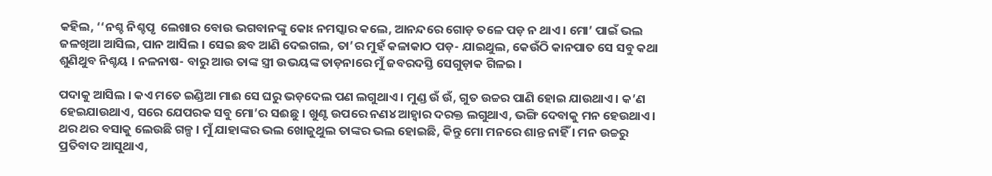କହିଲ, ‘‘ନଶ୍ଚ ନିଶ୍ଚପୃ  ଲେଖାର ବୋଉ ଭଗବାନଙ୍କୁ କୋଽ ନମସ୍କାର କଲେ, ଆନନ୍ଦରେ ଗୋଡ଼ ତଳେ ପଡ଼ ନ ଥାଏ । ମୋ’ ପାଇଁ ଭଲ ଜଳଖିଆ ଆସିଲ, ପାନ ଆସିଲ । ସେଇ ଛବ ଆଣି ଦେଇଗଲ, ତା’ର ମୁହଁ କଳାକାଠ ପଡ଼- ଯାଇଥୁଲ, କେଉଁଠି କାନପାତ ସେ ସବୁ କଥା ଶୁଣିଥୁବ ନିଶ୍ଚୟ । ନଳନାଷ- ବାରୁ ଆଉ ତାଙ୍କ ସ୍ତ୍ରୀ ଉଭୟଙ୍କ ତାଡ଼ନାରେ ମୁଁ ଜବରଦସ୍ତି ସେଗୁଡ଼ାକ ଗିଳଇ ।

ପଦାକୁ ଆସିଲ । କଏ ମତେ ଇଣ୍ଡିଆ ମାଈ ସେ ଘରୁ ଭଡ଼ଦେଲ ପଣ ଲଗୁଥାଏ । ମୁଣ୍ଡ ଉଁ ଉଁ, ଗୁତ ଉଚ୍ଚର ପାଣି ହୋଇ ଯାଉଥାଏ । କ’ଣ ହେଇଯାଉଥାଏ, ସରେ ଯେପରକ ସବୁ ମୋ’ର ସଈଛୁ । ଖୁଣ୍ଟ ଉପରେ ନଣ୪ ଆହ୍ଵାର ଦରକ୍ତ ଲଗୁଥାଏ, ଭଙ୍ଗି ଦେବାକୁ ମନ ହେଉଥାଏ । ଥର ଥର ବସାକୁ ଲେଉଛି ଗଳ୍ପ । ମୁଁ ଯାହାଙ୍କର ଭଲ ଖୋଜୁଥୁଲ ତାଙ୍କର ଭଲ ହୋଇଛି, କିନ୍ତୁ ମୋ ମନରେ ଶାନ୍ତ ନାହିଁ । ମନ ଉଚ୍ଚରୁ ପ୍ରତିବାଦ ଆସୁଥାଏ,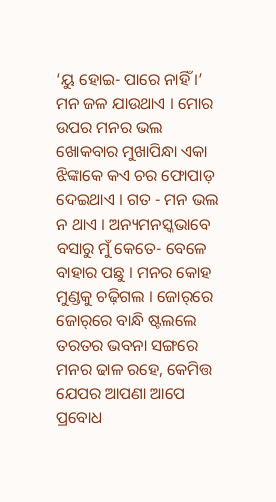‘ୟୁ ହୋଇ- ପାରେ ନାହିଁ ।’ ମନ ଜଳ ଯାଉଥାଏ । ମୋର ଉପର ମନର ଭଲ ଖୋକବାର ମୁଖାପିନ୍ଧା ଏକା ଝିଙ୍କାକେ କଏ ଚର ଫୋପାଡ଼ ଦେଇଥାଏ । ଗତ - ମନ ଭଲ ନ ଥାଏ । ଅନ୍ୟମନସ୍କଭାବେ ବସାରୁ ମୁଁ କେତେ- ବେଳେ ବାହାର ପଛୁ । ମନର କୋହ ମୁଣ୍ଡକୁ ଚଢ଼ିଗଲ । ଜୋର୍‌ରେ ଜୋର୍‌ରେ ବାନ୍ଧି ଷ୍ଟଲଲେ ତରତର ଭବନା ସଙ୍ଗରେ ମନର ଢାଳ ରହେ, କେମିତ୍ତ ଯେପର ଆପଣା ଆପେ ପ୍ରବୋଧ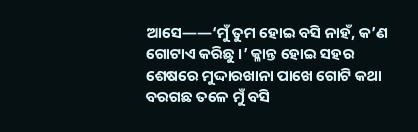ଆସେ——‘ମୁଁ ତୁମ ହୋଇ ବସି ନାହଁ, କ’ଣ ଗୋଟାଏ କରିଛୁ ।’ କ୍ଳାନ୍ତ ହୋଇ ସହର ଶେଷରେ ମୁଦ୍ଦାରଖାନା ପାଖେ ଗୋଟି କଥା ବରଗଛ ତଳେ ମୁଁ ବସି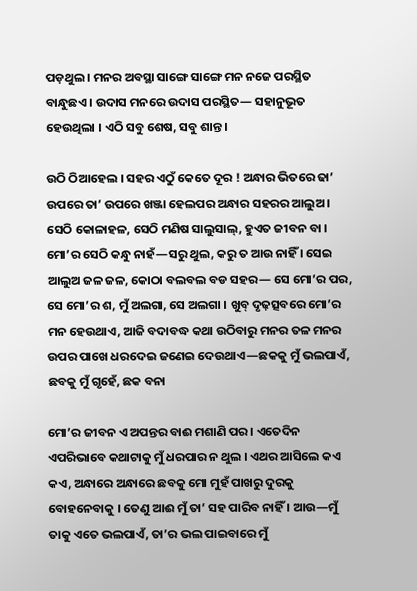ପଡ଼ଥୁଲ । ମନର ଅବସ୍ଥା ସାଙ୍ଗେ ସାଙ୍ଗେ ମନ ନଜେ ପରସ୍ଥିତ ବାନ୍ଧୁଛଏ । ଉଦାସ ମନରେ ଉଦାସ ପରସ୍ଥିତ— ସହାନୁଭୂତ ହେଉଥିଲା । ଏଠି ସବୁ ଶେଷ, ସବୁ ଶାନ୍ତ ।

ଉଠି ଠିଆହେଲ । ସହର ଏଠୁଁ କେତେ ଦୂର ! ଅନ୍ଧାର ଭିତରେ ଢା’ ଉପରେ ତା’ ଉପରେ ଖଞ୍ଜା ହେଲପର ଅନ୍ଧାର ସହରର ଆଲୁଅ । ସେଠି କୋଳାହଳ, ସେଠି ମଣିଷ ସାଲୁସାଲ୍, ହୁଏତ ଜୀବନ ବା । ମୋ’ର ସେଠି କନ୍ଧୁ ନାହଁ—ସରୁ ଥୁଲ, କରୁ ତ ଆଉ ନାହିଁ । ସେଇ ଆଲୁଅ ଜଳ ଜଳ, କୋଠା ବଲବଲ ବଡ ସହର— ସେ ମୋ’ର ପର, ସେ ମୋ’ର ଶ, ମୁଁ ଅଲଗା, ସେ ଅଲଗା । ଖୁବ୍ ଦୃଢ଼ତ୍ସବରେ ମୋ’ର ମନ ହେଉଥାଏ, ଆଜି ବଦାବଦ୍ଧ କଥା ଉଠିବାରୁ ମନର ତଳ ମନର ଉପର ପାଖେ ଧରଦେଇ ଜଣେଇ ଦେଉଥାଏ—ଛକକୁ ମୁଁ ଭଲପାଏଁ, ଛବକୁ ମୁଁ ଗୃହେଁ, ଛକ ବନା

ମୋ’ର ଜୀବନ ଏ ଅପନ୍ତର ବାଈ ମଶାଣି ପର । ଏତେଦିନ ଏପରିଭାବେ କଥାଟାକୁ ମୁଁ ଧରପାର ନ ଥୁଲ । ଏଥର ଆସିଲେ କଏ କଏ, ଅନ୍ଧାରେ ଅନ୍ଧାରେ ଛବକୁ ମୋ ମୁହଁ ପାଖରୁ ଦୁରକୁ ବୋହନେବାକୁ । ତେଣୁ ଆଈ ମୁଁ ତା’ ସହ ପାରିବ ନାହିଁ । ଆଉ—ମୁଁ ତାକୁ ଏତେ ଭଲପାଏଁ, ତା’ର ଭଲ ପାଇବାରେ ମୁଁ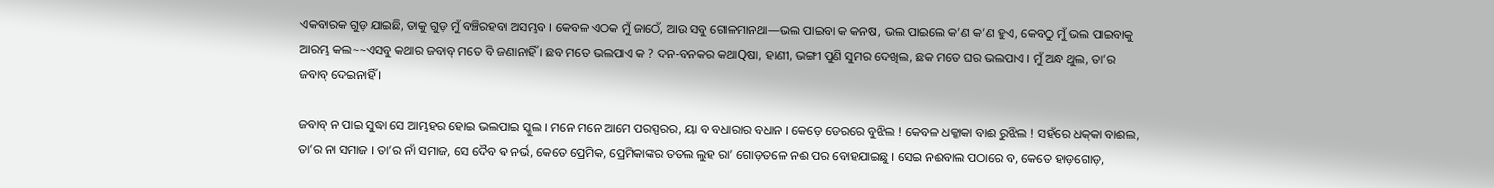ଏକବାରକ ଗୁଡ଼ ଯାଇଛି, ତାକୁ ଗୁଡ଼ ମୁଁ ବଞ୍ଚିରହବା ଅସମ୍ଭବ । କେବଳ ଏଠକ ମୁଁ ଜାଠେଁ, ଆଉ ସବୁ ଗୋଳମାନଥା—ଭଲ ପାଇବା କ କନଷ, ଭଲ ପାଇଲେ କ’ଣ କ’ଣ ହୁଏ, କେବଠୁ ମୁଁ ଭଲ ପାଇବାକୁ ଆରମ୍ଭ କଲ~~ଏସବୁ କଥାର ଜବାବ୍ ମତେ ବି ଜଣାନାହିଁ । ଛବ ମତେ ଭଲପାଏ କ ? ଦନ-ବନକର କଥାQଷା, ହାଣୀ, ଭଙ୍ଗୀ ପୁଣି ସୁମର ଦେଖିଲ, ଛକ ମତେ ଘର ଭଲପାଏ । ମୁଁ ଅନ୍ଧ ଥୁଲ, ତା’ର ଜବାବ୍ ଦେଇନାହିଁ ।

ଜବାବ୍ ନ ପାଇ ସୁଦ୍ଧା ସେ ଆମ୍ଭହର ହୋଇ ଭଲପାଇ ସ୍କୁଲ । ମନେ ମନେ ଆମେ ପରସ୍ପରର, ୟା ବ ବଧାରାର ବଧାନ । କେଡ଼େ ଡେରରେ ବୁଝିଲ ! କେବଳ ଧକ୍କାକା ବାଈ ରୁଝିଲ ! ସହଁରେ ଧକ୍‌କା ବାଈଲ, ତା’ର ନା ସମାଜ । ତା’ର ନାଁ ସମାଜ, ସେ ଦୈବ ଵ ନର୍ଭ, କେତେ ପ୍ରେମିକ, ପ୍ରେମିକାଙ୍କର ତତଲ ଲୁହ ରା’ ଗୋଡ଼ତଳେ ନଈ ପର ବୋହଯାଇଛୁ । ସେଇ ନଈବାଲ ପଠାରେ ବ, କେତେ ହାଡ଼ଗୋଡ଼,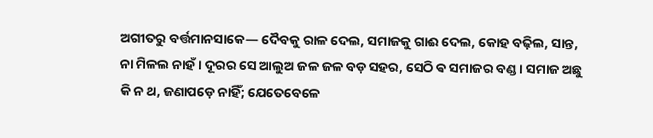ଅଗୀତରୁ ବର୍ତ୍ତମାନସାକେ— ଦୈବକୁ ରାଳ ଦେଲ, ସମାଜକୁ ଗାଈ ଦେଲ, କୋହ ବଢ଼ିଲ, ସାନ୍ତ, ନା ମିଳଲ ନାହଁ । ଦୂରର ସେ ଆଲୁଅ ଜଳ ଜଳ ବଡ଼ ସହର, ସେଠି ଵ ସମାଜର ବଣ୍ଡ । ସମାଜ ଅଛୁ କି ନ ଥ, ଜଣାପଡ଼େ ନାହିଁ; ଯେତେବେଳେ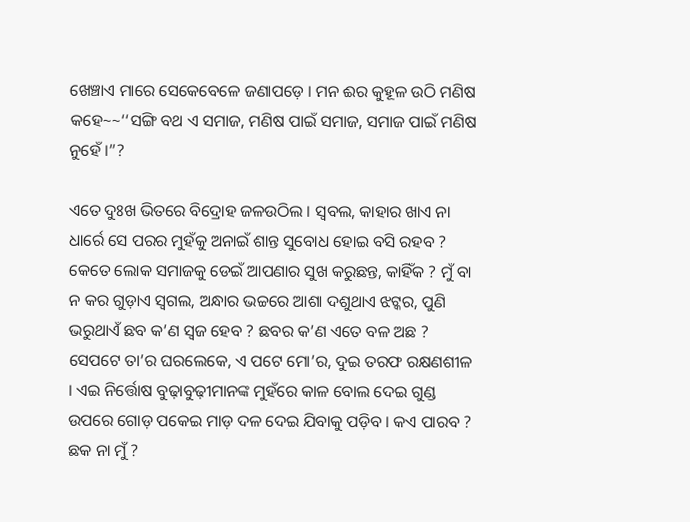ଖେଞ୍ଚାଏ ମାରେ ସେକେବେଳେ ଜଣାପଡ଼େ । ମନ ଈର କୁହୂଳ ଉଠି ମଣିଷ କହେ~~‘‘ସଙ୍ଗି ବଥ ଏ ସମାଜ, ମଣିଷ ପାଇଁ ସମାଜ, ସମାଜ ପାଇଁ ମଣିଷ ନୁହେଁ ।”?

ଏତେ ଦୁଃଖ ଭିତରେ ବିଦ୍ରୋହ ଜଳଉଠିଲ । ସ୍ଵବଲ, କାହାର ଖାଏ ନା ଧାର୍ରେ ସେ ପରର ମୁହଁକୁ ଅନାଇଁ ଶାନ୍ତ ସୁବୋଧ ହୋଇ ବସି ରହବ ? କେତେ ଲୋକ ସମାଜକୁ ଡେଇଁ ଆପଣାର ସୁଖ କରୁଛନ୍ତ, କାହିଁକ ? ମୁଁ ବା ନ କର ଗୁଡ଼ାଏ ସ୍ଵଗଲ, ଅନ୍ଧାର ଭଚ୍ଚରେ ଆଶା ଦଶୁଥାଏ ଝଟ୍କର, ପୁଣି ଭରୁଥାଏଁ ଛବ କ’ଣ ସ୍ଵଜ ହେବ ? ଛବର କ’ଣ ଏତେ ବଳ ଅଛ ? ସେପଟେ ତା’ର ଘରଲେକେ, ଏ ପଟେ ମୋ’ର, ଦୁଇ ତରଫ ରକ୍ଷଣଶୀଳ । ଏଇ ନିର୍ତ୍ତୋଷ ବୁଢ଼ାବୁଢ଼ୀମାନଙ୍କ ମୁହଁରେ କାଳ ବୋଲ ଦେଇ ଗୁଣ୍ଡ ଉପରେ ଗୋଡ଼ ପକେଇ ମାଡ଼ ଦଳ ଦେଇ ଯିବାକୁ ପଡ଼ିବ । କଏ ପାରବ ? ଛକ ନା ମୁଁ ?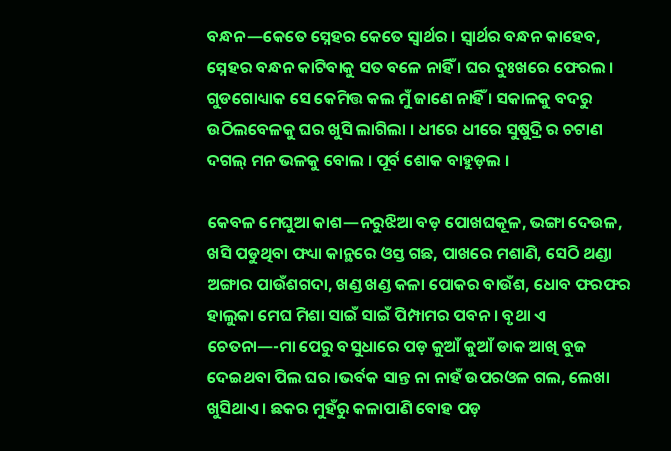ବନ୍ଧନ—କେତେ ସ୍ନେହର କେତେ ସ୍ଵାର୍ଥର । ସ୍ଵାର୍ଥର ବନ୍ଧନ କାହେବ, ସ୍ନେହର ବନ୍ଧନ କାଟିବାକୁ ସତ ବଳେ ନାହିଁ । ଘର ଦୁଃଖରେ ଫେରଲ । ଗୁଡଗୋଧ୍ୟାକ ସେ କେମିତ୍ତ କଲ ମୁଁ ଜାଣେ ନାହିଁ । ସକାଳକୁ ବଦରୁ ଉଠିଲବେଳକୁ ଘର ଖୁସି ଲାଗିଲା । ଧୀରେ ଧୀରେ ସୁଷୁଦ୍ରି ର ଚଟାଣ ଦଗଲ୍ ମନ ଭଳକୁ ବୋଲ । ପୂର୍ବ ଶୋକ ବାହୁଡ଼ଲ ।

କେବଳ ମେଘୁଆ କାଶ—ନରୁଝିଆ ବଡ଼ ପୋଖଘକୂଳ, ଭଙ୍ଗା ଦେଉଳ, ଖସି ପଡୁଥିବା ଫଧ୍ୟା କାନ୍ଥରେ ଓସ୍ତ ଗଛ, ପାଖରେ ମଶାଣି, ସେଠି ଥଣ୍ଡା ଅଙ୍ଗାର ପାଉଁଶଗଦା, ଖଣ୍ଡ ଖଣ୍ଡ କଳା ପୋକର ବାଉଁଶ, ଧୋବ ଫରଫର ହାଲୁକା ମେଘ ମିଶା ସାଇଁ ସାଇଁ ପିମ୍ପାମର ପବନ । ବୃଥା ଏ ଚେତନା—-ମା ପେରୁ ବସୁଧାରେ ପଡ଼ କୁଆଁ କୁଆଁ ଡାକ ଆଖି ବୁଜ ଦେଇଥବା ପିଲ ଘର ।ଭର୍ବକ ସାନ୍ତ ନା ନାହଁ ଉପରଓଳ ଗଲ, ଲେଖା ଖୁସିଥାଏ । ଛକର ମୁହଁରୁ କଳାପାଣି ବୋହ ପଡ଼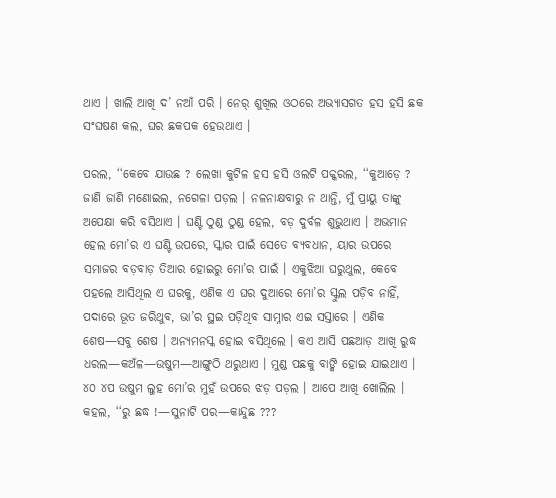ଥାଏ । ଖାଲି ଆଖି ଦ’ ନଆଁ ପରି । ନେର୍ ଶୁଖିଲ ଓଠରେ ଅଭ୍ୟାସଗତ ହସ ହସି ଛକ ସଂଘଷଣ କଲ, ଘର ଛକପକ ହେଉଥାଏ ।

ପରଲ, ‘‘କେବେ ଯାଉଛ ? ଲେଖା କୁଟିଳ ହସ ହସି ଓଲଟି ପକ୍କରଲ, ‘‘କୁଆଡ଼େ ? ଜାଣି ଜାଣି ମଣୋଇଲ, ନଗେଳା ପଡ଼ଲ । ନଳନାକ୍ଷବାରୁ ନ ଥାନ୍ତି, ମୁଁ ପ୍ରାୟୁ ତାଙ୍କୁ ଅପେକ୍ଷା କରି ବସିଥାଏ । ଘଣ୍ଟି ଠୁଣ୍ଡ ଠୁଣ୍ଡ ହେଲ, ବଡ଼ ଦୁର୍ବଳ ଶୁଭୁଥାଏ । ଅଭମାନ ହେଲ ମୋ’ର ଏ ଘଣ୍ଟି ଉପରେ, ସ୍କାର ପାଇଁ ସେତେ ବ୍ୟବଧାନ, ୟାର ଉପରେ ସମାଜର ବଡ଼ବାଡ଼ ତିଆର ହୋଇରୁ ମୋ’ର ପାଇଁ । ଏକୁଝିଆ ଘରୁଥୁଲ, କେବେ ପହଲେ ଆସିଥିଲ ଏ ଘରକୁ, ଏଣିକ ଏ ଘର ଦୁଆରେ ମୋ’ର ସ୍କୁଲ ପଡ଼ିବ ନାହିଁ, ପଦାରେ ଭୂତ ଜରିଥୁବ, ଭା’ର ସ୍ଥଇ ପଡ଼ିଥିବ ସାମ୍ନାର ଏଇ ସସ୍ତାରେ । ଏଣିକ ଶେଷ—ସବୁ ଶେଷ । ଅନ୍ୟମନସ୍କ ହୋଇ ବସିଥିଲେ । କଏ ଆସି ପଛଆଡ଼ ଆଖି ରୁଦ୍ଧ ଧରଲ—କଅଁଳ—ଉଷୁମ—ଆଙ୍ଗୁଠି ଥରୁଥାଏ । ମୁଣ୍ଡ ପଛକୁ ବାଙ୍କି ହୋଇ ଯାଇଥାଏ । ୪୦ ୪ପ ଉଷୁମ ଲୁହ ମୋ’ର ମୁହଁ ଉପରେ ଝଡ଼ ପଡ଼ଲ । ଆପେ ଆଖି ଖୋଲିଲ । କହଲ, ‘‘ରୁ ଛଦ୍ଧ !—ସୁନାଟି ପର—କାନ୍ଦୁଛ ???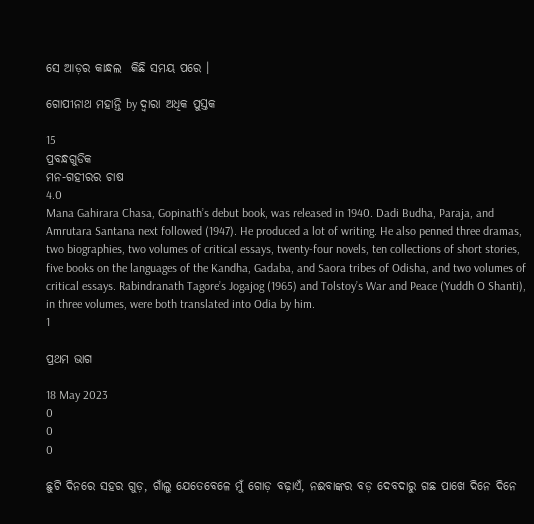ସେ ଆଡ଼ର କାନ୍ଧଲ  କିଛି ସମୟ ପରେ ।

ଗୋପୀନାଥ ମହାନ୍ତି by ଦ୍ୱାରା ଅଧିକ ପୁସ୍ତକ

15
ପ୍ରବନ୍ଧଗୁଡିକ
ମନ-ଗହୀରର ଚାଷ
4.0
Mana Gahirara Chasa, Gopinath’s debut book, was released in 1940. Dadi Budha, Paraja, and Amrutara Santana next followed (1947). He produced a lot of writing. He also penned three dramas, two biographies, two volumes of critical essays, twenty-four novels, ten collections of short stories, five books on the languages of the Kandha, Gadaba, and Saora tribes of Odisha, and two volumes of critical essays. Rabindranath Tagore’s Jogajog (1965) and Tolstoy’s War and Peace (Yuddh O Shanti), in three volumes, were both translated into Odia by him.
1

ପ୍ରଥମ ଭାଗ

18 May 2023
0
0
0

ଛୁଟି ଦିନରେ ସହର ଗୁଡ଼, ଗାଁଲୁ ଯେତେବେଳେ ମୁଁ ଗୋଡ଼ ବଢ଼ାଏଁ, ନଈବାଙ୍କର ବଡ଼ ଦେବଦାରୁ ଗଛ ପାଖେ ଦିନେ ଦିନେ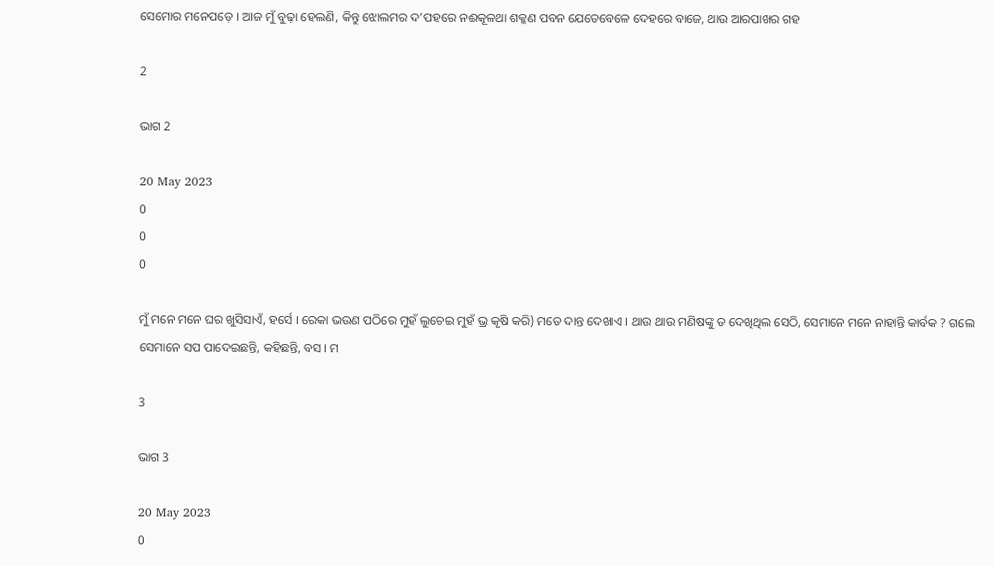ସେମୋର ମନେପଡ଼େ । ଆଜ ମୁଁ ବୁଢ଼ା ହେଲଣି, କିନ୍ତୁ ଝୋଲମର ଦ’ପହରେ ନଈକୂଳଥା ଶକ୍କଣ ପବନ ଯେତେବେଳେ ଦେହରେ ବାଜେ, ଥାଉ ଆରପାଖର ଗହ

2

ଭାଗ 2

20 May 2023
0
0
0

ମୁଁ ମନେ ମନେ ଘର ଖୁସିସାଏଁ, ହର୍ସେ । ରେକା ଭଉଣ ପଠିରେ ମୁହଁ ଲୁଚେଇ ମୁହଁ ଭ୍ର କୃଷି କରି) ମତେ ଦାନ୍ତ ଦେଖାଏ । ଥାଉ ଥାଉ ମଣିଷଙ୍କୁ ତ ଦେଖିଥିଲ ସେଠି, ସେମାନେ ମନେ ନାହାନ୍ତି କାର୍ବକ ? ଗଲେ ସେମାନେ ସପ ପାଦେଇଛନ୍ତି, କହିଛନ୍ତି, ବସ । ମ

3

ଭାଗ 3

20 May 2023
0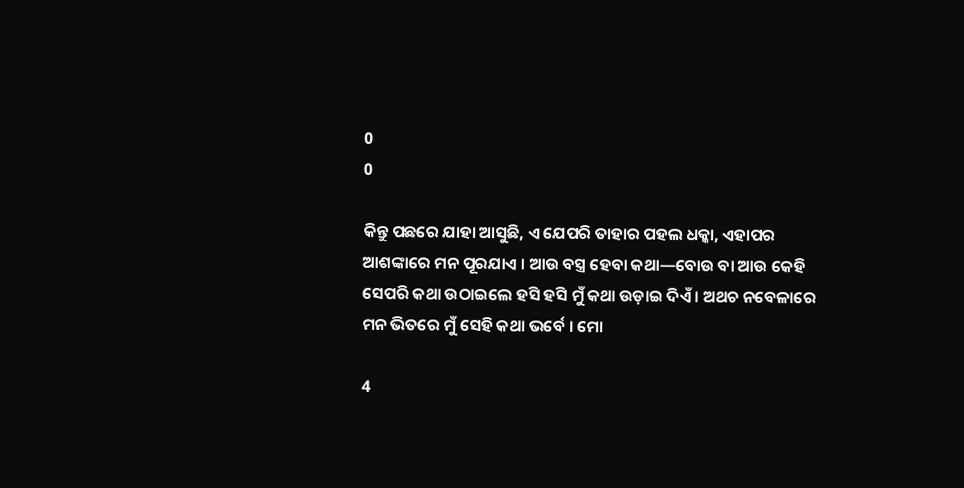0
0

କିନ୍ତୁ ପଛରେ ଯାହା ଆସୁଛି, ଏ ଯେପରି ତାହାର ପହଲ ଧକ୍କା, ଏହାପର ଆଶଙ୍କାରେ ମନ ପୂରଯାଏ । ଆଉ ବସ୍ତ୍ର ହେବା କଥା—ବୋଉ ବା ଆଉ କେହି ସେପରି କଥା ଉଠାଇଲେ ହସି ହସି ମୁଁ କଥା ଉଡ଼ାଇ ଦିଏଁ । ଅଥଚ ନବେଳାରେ ମନ ଭିତରେ ମୁଁ ସେହି କଥା ଭର୍ବେ । ମୋ

4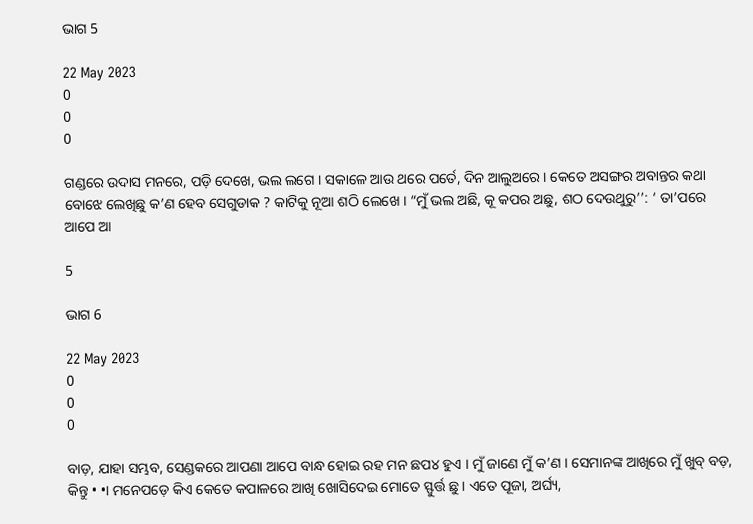ଭାଗ 5

22 May 2023
0
0
0

ଗଣ୍ଡରେ ଉଦାସ ମନରେ, ପଡ଼ି ଦେଖେ, ଭଲ ଲଗେ । ସକାଳେ ଆଉ ଥରେ ପର୍ତେ, ଦିନ ଆଲୁଅରେ । କେତେ ଅସଙ୍ଗର ଅବାନ୍ତର କଥା ବୋଝେ ଲେଖିଛୁ କ’ଣ ହେବ ସେଗୁଡାକ ? କାଟିକୁ ନୂଆ ଶଠି ଲେଖେ । “ମୁଁ ଭଲ ଅଛି, କୂ କପର ଅଛୁ, ଶଠ ଦେଉଥୁରୁ’’: ‘ ତା’ପରେ ଆପେ ଆ

5

ଭାଗ 6

22 May 2023
0
0
0

ବାଡ଼, ଯାହା ସମ୍ଭବ, ସେଣ୍ଡକରେ ଆପଣା ଆପେ ବାନ୍ଧ ହୋଇ ରହ ମନ ଛପ୪ ହୁଏ । ମୁଁ ଜାଣେ ମୁଁ କ’ଣ । ସେମାନଙ୍କ ଆଖିରେ ମୁଁ ଖୁବ୍ ବଡ଼, କିନ୍ତୁ • •। ମନେପଡ଼େ କିଏ କେତେ କପାଳରେ ଆଖି ଖୋସିଦେଇ ମୋତେ ସ୍ଫୁର୍ତ୍ତ ଛୁ । ଏତେ ପୂଜା, ଅର୍ଘ୍ୟ,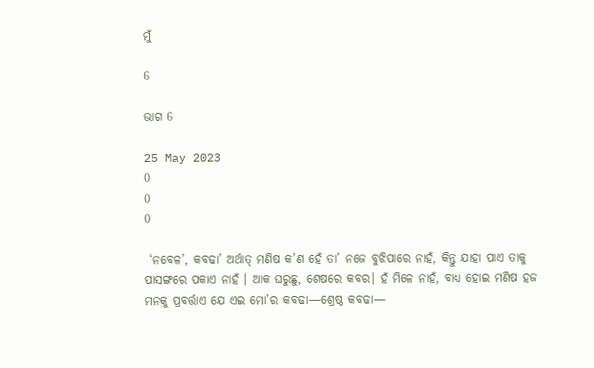ମୁଁ

6

ଭାଗ 6

25 May 2023
0
0
0

 ‘ନବେଳ’, କବଢା’ ଅର୍ଥାତ୍ ମଣିଷ କ’ଣ ହେଁ ତା’ ନଜେ ବୁଝିପାରେ ନାହଁ, କିନ୍ତୁ ଯାହା ପାଏ ତାକୁ ପାସଙ୍ଗରେ ପକାଏ ନାହଁ । ଆକ ଘରୁଛୁ, ଶେଷରେ କବର। ହଁ ମିଳେ ନାହଁ, ବାଧ୍ୟ ହୋଇ ମଣିଷ ହଜ ମନକୁ ପ୍ରବର୍ତ୍ତାଏ ଯେ ଏଇ ମୋ’ର କବଢା—ଶ୍ରେଷ୍ଠ କବଢା—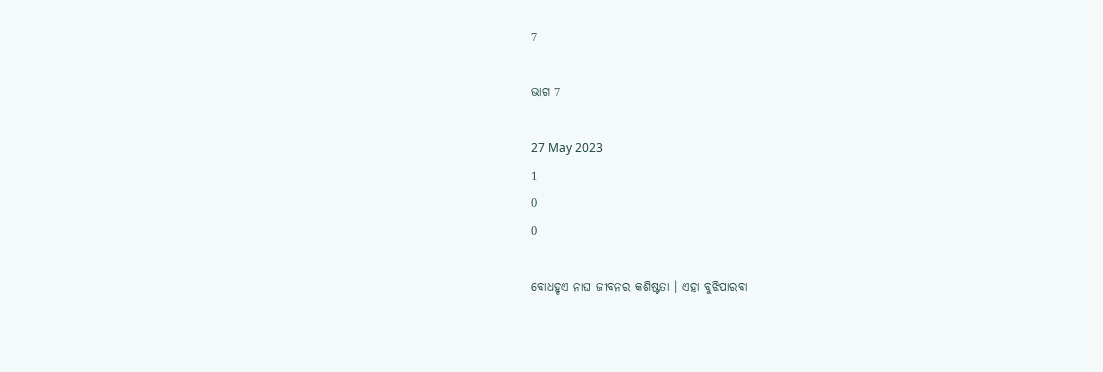7

ଭାଗ 7

27 May 2023
1
0
0

ବୋଧହୃଏ ନାଘ ଜୀବନର କଶିଷ୍ଟତା । ଏହା ବୁଝିପାରବା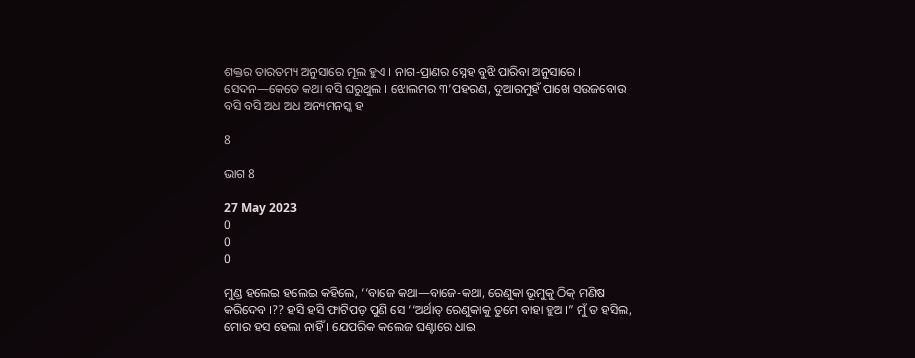ଶକ୍ତର ତାରତମ୍ୟ ଅନୁସାରେ ମୂଲ ହୁଏ । ନାଗ-ପ୍ରାଣର ସ୍ନେହ ବୁଝି ପାରିବା ଅନୁସାରେ । ସେଦନ—କେତେ କଥା ବସି ଘରୁଥୁଲ । ଝୋଲମର ୩’ପହରଣ, ଦୁଆରମୁହଁ ପାଖେ ସଉଜବୋଉ ବସି ବସି ଅଧ ଅଧ ଅନ୍ୟମନସ୍କ ହ

8

ଭାଗ 8

27 May 2023
0
0
0

ମୁଣ୍ଡ ହଲେଇ ହଲେଇ କହିଲେ, ‘‘ବାଜେ କଥା—ବାଜେ-କଥା, ରେଣୁକା ଭୂମୁକୁ ଠିକ୍ ମଣିଷ କରିଦେବ ।?? ହସି ହସି ଫାଟିପଡ଼ ପୁଣି ସେ ‘‘ଅର୍ଥାତ୍ ରେଣୁକାକୁ ତୁମେ ବାହା ହୁଅ ।” ମୁଁ ତ ହସିଲ, ମୋର ହସ ହେଲା ନାହିଁ । ଯେପରିକ କଲେଜ ଘଣ୍ଟାରେ ଧାଇ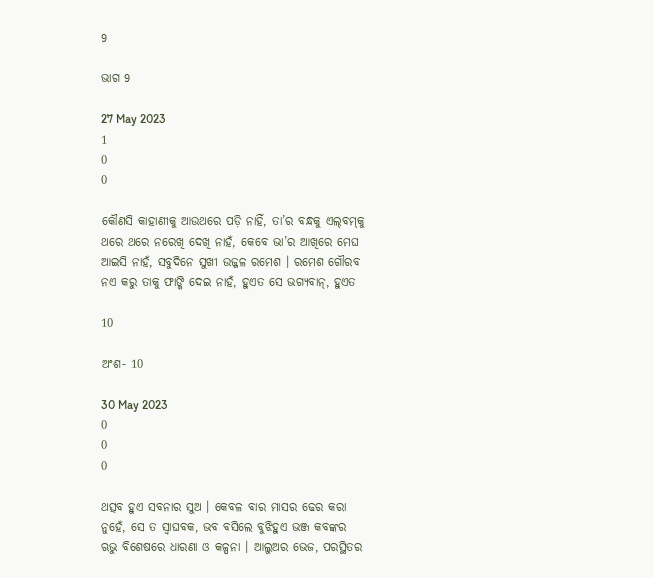9

ଭାଗ 9

27 May 2023
1
0
0

କୌଣସି କାହାଣୀକୁ ଆଉଥରେ ପଡ଼ି ନାହିଁ, ତା’ର ବନ୍ଧକୁ ଏଲ୍‌ବମ୍‌କୁ ଥରେ ଥରେ ନରେଖି ଦେଖି ନାହଁ, କେବେ ଭା’ର ଆଖିରେ ମେଘ ଆଇସି ନାହଁ, ସବୁଦିନେ ସୁଖୀ ଉଜ୍ଜଳ ରମେଶ । ରମେଶ ଗୌରବ ନଏ କରୁ ତାକୁ ଫାଙ୍କି ଦେଇ ନାହଁ, ହୁଏତ ସେ ଭଗ୍ୟବାନ୍, ହୁଏତ

10

ଅଂଶ- 10

30 May 2023
0
0
0

ଥତ୍ସବ ହୁଏ ସବନାର ସୁଅ । କେବଳ ବାର ମାସର ଢେର କରା ନୁହେଁ, ସେ ତ ସ୍ଵାଘବକ, ଭବ ବସିଲେ ବୁଝିହୁଏ ଭଞ୍ଜ କବଙ୍କର ଋଭୁ ବିଶେଷରେ ଧାରଣା ଓ କଳ୍ପନା । ଆଲୁଅର ଭେଜ, ପରସ୍ଥିତର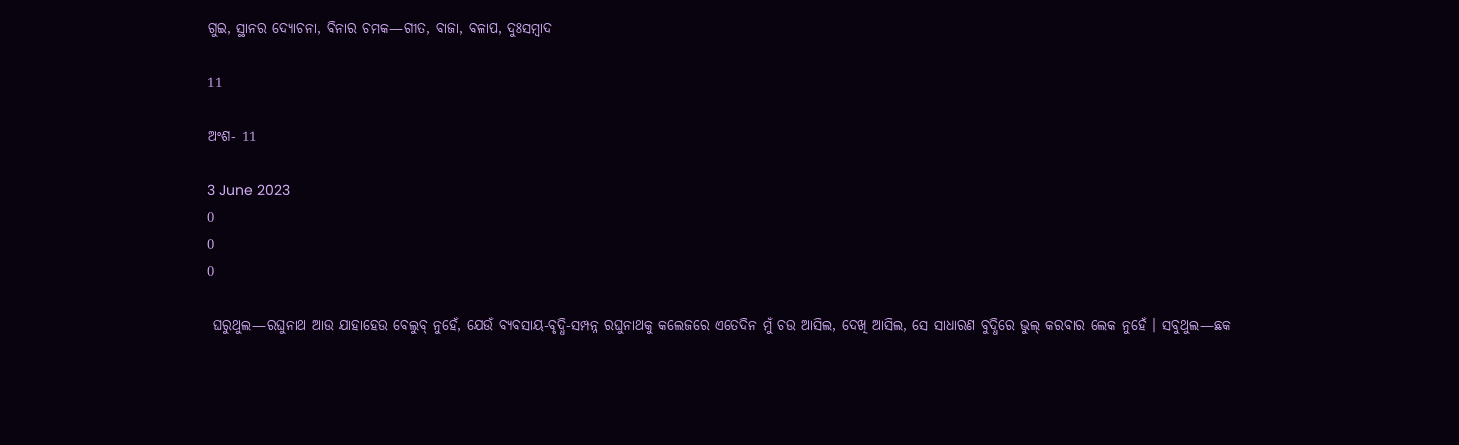ଗୁଇ, ସ୍ଥାନର ଦ୍ୟୋଚନା, ବିନାର ଚମକ—ଗୀତ, ବାଜା, ବଳାପ, ଦୁଃସମ୍ବାଦ

11

ଅଂଶ- 11

3 June 2023
0
0
0

 ଘରୁଥୁଲ—ରଘୁନାଥ ଆଉ ଯାହାହେଉ ବେଲୁବ୍ ନୁହେଁ, ଯେଉଁ ବ୍ୟବସାୟ-ବୃଦ୍ଧି-ସମ୍ପନ୍ନ ରଘୁନାଥକୁ କଲେଜରେ ଏତେଦିନ ମୁଁ ଚଉ ଆସିଲ, ଦେଖି ଆସିଲ, ସେ ସାଧାରଣ ବୁଦ୍ଧିରେ ଭୁଲ୍ କରବାର ଲେକ ନୁହେଁ । ସବୁଥୁଲ—ଛକ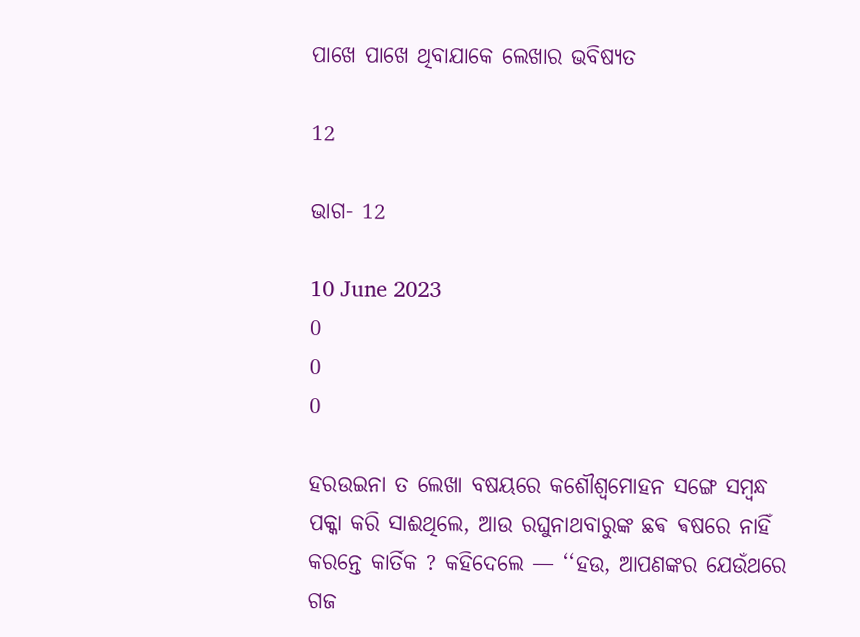ପାଖେ ପାଖେ ଥିବାଯାକେ ଲେଖାର ଭବିଷ୍ୟତ

12

ଭାଗ- 12

10 June 2023
0
0
0

ହରଉଇନା ତ ଲେଖା ବଷୟରେ କଶୌଶ୍ୱମୋହନ ସଙ୍ଗେ ସମ୍ବନ୍ଧ ପକ୍କା କରି ସାଈଥିଲେ, ଆଉ ରଘୁନାଥବାରୁଙ୍କ ଛଵ ଵଷରେ ନାହିଁ କରନ୍ତେ କାର୍ତିକ ? କହିଦେଲେ — ‘‘ହଉ, ଆପଣଙ୍କର ଯେଉଁଥରେ ଗଜ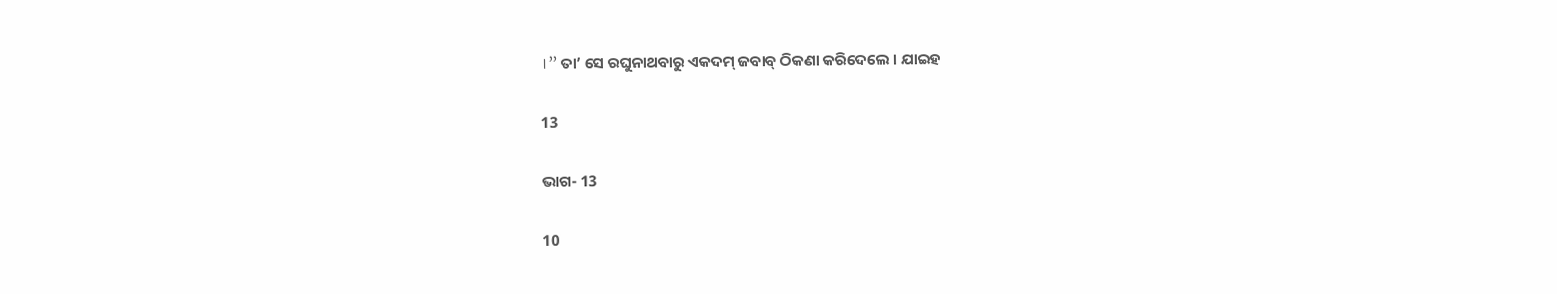।” ତା’ ସେ ରଘୁନାଥବାରୁ ଏକଦମ୍ ଜବାବ୍ ଠିକଣା କରିଦେଲେ । ଯାଇହ

13

ଭାଗ- 13

10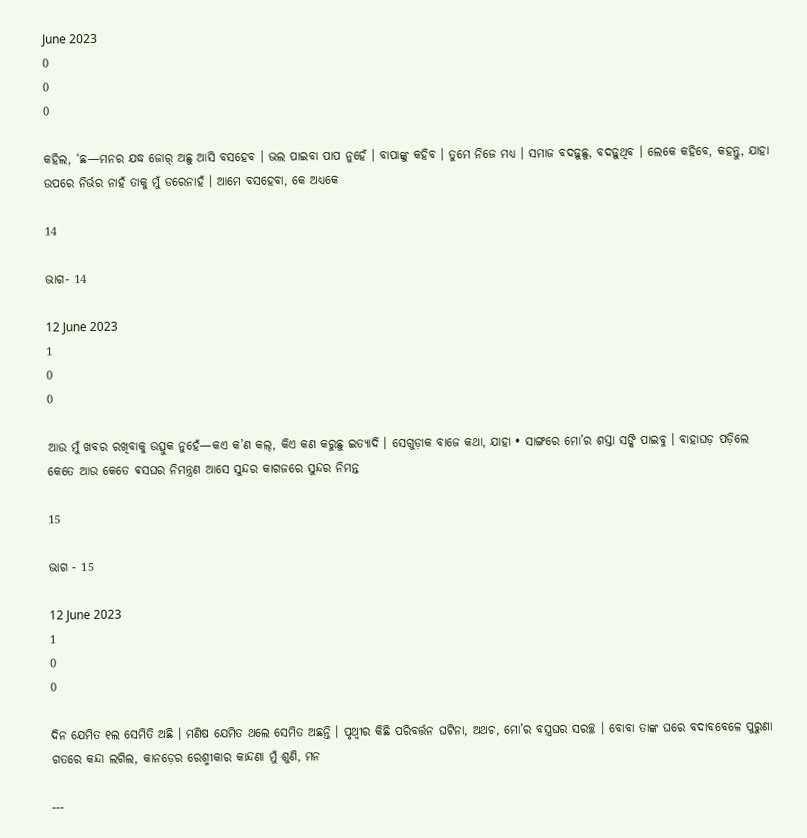June 2023
0
0
0

କହିଲ, ‘ଛ—ମନର ଯଦ୍ଧ ଜୋର୍ ଅଛୁ ଆସି ବସହେବ । ଭଲ ପାଇବା ପାପ ନୁହେଁ । ବାପାଙ୍କୁ କହିବ । ତୁମେ ନିଜେ ମଧ୍ୟ । ସମାଜ ବଦଢ଼ୁଛୁ, ବଦଢ଼ୁଥିବ । ଲେକେ କହିବେ, କହନ୍ତୁ, ଯାହା ଉପରେ ନିର୍ଭର ନାହଁ ତାକୁ ମୁଁ ଡରେନାହଁ । ଆମେ ବସହେବା, କେ ଅଧ୍ୟକେ

14

ଭାଗ- 14

12 June 2023
1
0
0

ଆଉ ମୁଁ ଖବର ରଖିବାକୁ ଉତ୍ସୁକ ନୁହେଁ—କଏ କ’ଣ କଲ୍, କିଏ କଣ କରୁଛୁ ଇତ୍ୟାଦି । ସେଗୁଡ଼ାକ ବାଜେ କଥା, ଯାହା • ସାଙ୍ଗରେ ମୋ’ର ଶସ୍ତା ସଙ୍କି ପାଇବୁ । ବାହାଘଡ଼ ପଡ଼ିଲେ କେତେ ଆଉ କେତେ ଵସଘର ନିମନ୍ତ୍ରଣ ଆସେ ସୁନ୍ଦର କାଗଜରେ ସୁନ୍ଦର ନିମନ୍ତ

15

ଭାଗ - 15

12 June 2023
1
0
0

ଦିନ ଯେମିତ ୧ଲ ସେମିତି ଅଛି । ମଣିଷ ଯେମିତ ଥଲେ ସେମିତ ଅଛନ୍ତି । ପୃଥ୍ବୀର କିଛି ପରିବର୍ତ୍ତନ ଘଟିନା, ଅଥଚ, ମୋ’ର ବସ୍ତ୍ରଘର ସରଚ୍ଛ । ବୋବା ତାଙ୍କ ଘରେ ବଦାବବେଳେ ପୁରୁଣା ଗତରେ କନ୍ଦା ଲଗିଲ, କାନଡ଼େର ରେଶ୍ମୀକାର କାନ୍ଦଣା ମୁଁ ଶୁଣି, ମନ

---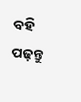ବହି ପଢ଼ନ୍ତୁ